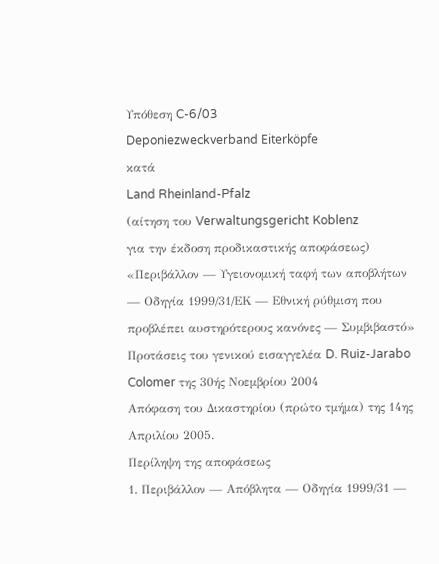Υπόθεση C-6/03
Deponiezweckverband Eiterköpfe
κατά
Land Rheinland-Pfalz
(αίτηση του Verwaltungsgericht Koblenz
για την έκδοση προδικαστικής αποφάσεως)
«Περιβάλλον — Υγειονομική ταφή των αποβλήτων — Οδηγία 1999/31/ΕΚ — Εθνική ρύθμιση που προβλέπει αυστηρότερους κανόνες — Συμβιβαστό»
Προτάσεις του γενικού εισαγγελέα D. Ruiz-Jarabo Colomer της 30ής Νοεμβρίου 2004
Απόφαση του Δικαστηρίου (πρώτο τμήμα) της 14ης Απριλίου 2005.
Περίληψη της αποφάσεως
1. Περιβάλλον — Απόβλητα — Οδηγία 1999/31 —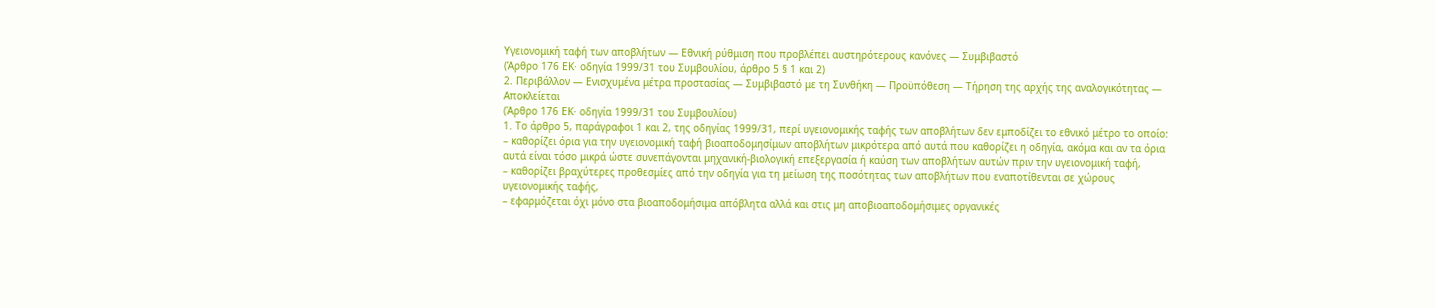Υγειονομική ταφή των αποβλήτων — Eθνική ρύθμιση που προβλέπει αυστηρότερους κανόνες — Συμβιβαστό
(Άρθρο 176 ΕΚ· οδηγία 1999/31 του Συμβουλίου, άρθρο 5 § 1 και 2)
2. Περιβάλλον — Ενισχυμένα μέτρα προστασίας — Συμβιβαστό με τη Συνθήκη — Προϋπόθεση — Τήρηση της αρχής της αναλογικότητας — Αποκλείεται
(Άρθρο 176 ΕΚ· οδηγία 1999/31 του Συμβουλίου)
1. Το άρθρο 5, παράγραφοι 1 και 2, της οδηγίας 1999/31, περί υγειονομικής ταφής των αποβλήτων δεν εμποδίζει το εθνικό μέτρο το οποίο:
– καθορίζει όρια για την υγειονομική ταφή βιοαποδομησίμων αποβλήτων μικρότερα από αυτά που καθορίζει η οδηγία, ακόμα και αν τα όρια αυτά είναι τόσο μικρά ώστε συνεπάγονται μηχανική-βιολογική επεξεργασία ή καύση των αποβλήτων αυτών πριν την υγειονομική ταφή,
– καθορίζει βραχύτερες προθεσμίες από την οδηγία για τη μείωση της ποσότητας των αποβλήτων που εναποτίθενται σε χώρους υγειονομικής ταφής,
– εφαρμόζεται όχι μόνο στα βιοαποδομήσιμα απόβλητα αλλά και στις μη αποβιοαποδομήσιμες οργανικές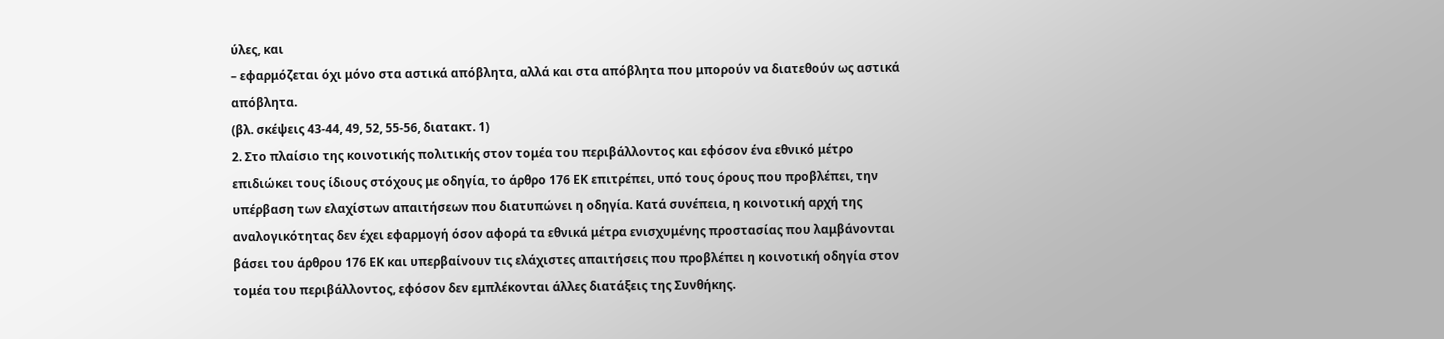ύλες, και
– εφαρμόζεται όχι μόνο στα αστικά απόβλητα, αλλά και στα απόβλητα που μπορούν να διατεθούν ως αστικά απόβλητα.
(βλ. σκέψεις 43-44, 49, 52, 55-56, διατακτ. 1)
2. Στο πλαίσιο της κοινοτικής πολιτικής στον τομέα του περιβάλλοντος και εφόσον ένα εθνικό μέτρο επιδιώκει τους ίδιους στόχους με οδηγία, το άρθρο 176 ΕΚ επιτρέπει, υπό τους όρους που προβλέπει, την υπέρβαση των ελαχίστων απαιτήσεων που διατυπώνει η οδηγία. Κατά συνέπεια, η κοινοτική αρχή της αναλογικότητας δεν έχει εφαρμογή όσον αφορά τα εθνικά μέτρα ενισχυμένης προστασίας που λαμβάνονται βάσει του άρθρου 176 ΕΚ και υπερβαίνουν τις ελάχιστες απαιτήσεις που προβλέπει η κοινοτική οδηγία στον τομέα του περιβάλλοντος, εφόσον δεν εμπλέκονται άλλες διατάξεις της Συνθήκης.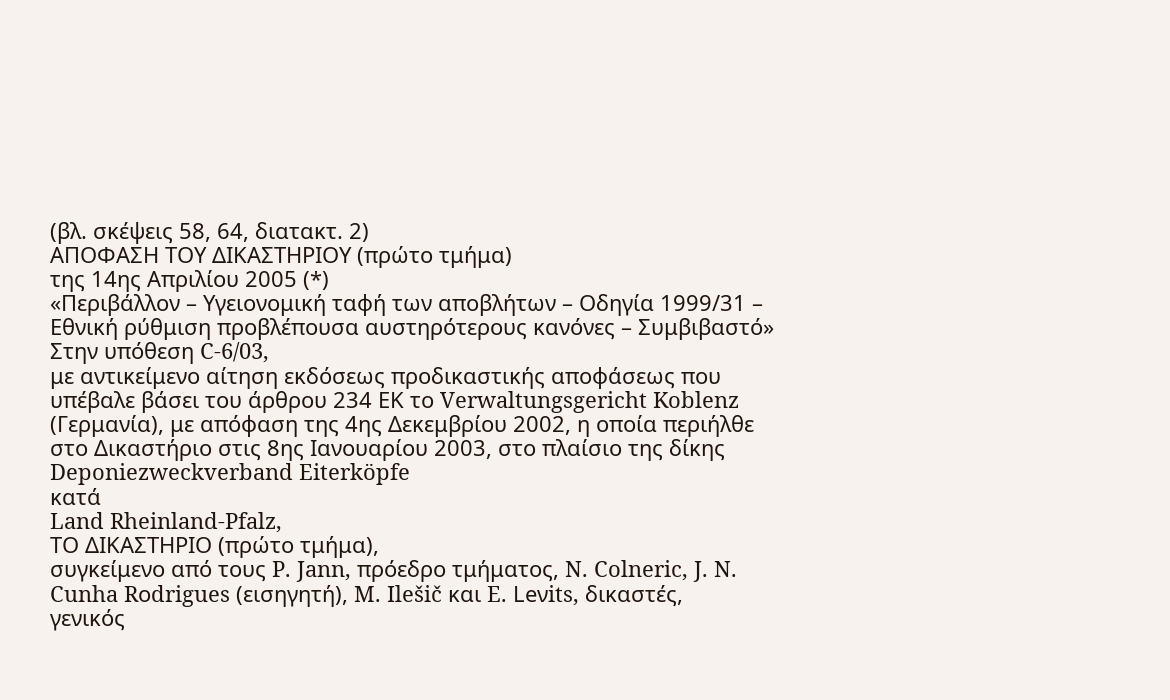(βλ. σκέψεις 58, 64, διατακτ. 2)
ΑΠΟΦΑΣΗ ΤΟΥ ΔΙΚΑΣΤΗΡΙΟΥ (πρώτο τμήμα)
της 14ης Απριλίου 2005 (*)
«Περιβάλλον – Υγειονομική ταφή των αποβλήτων – Οδηγία 1999/31 – Εθνική ρύθμιση προβλέπουσα αυστηρότερους κανόνες – Συμβιβαστό»
Στην υπόθεση C-6/03,
με αντικείμενο αίτηση εκδόσεως προδικαστικής αποφάσεως που υπέβαλε βάσει του άρθρου 234 ΕΚ το Verwaltungsgericht Koblenz (Γερμανία), με απόφαση της 4ης Δεκεμβρίου 2002, η οποία περιήλθε στο Δικαστήριο στις 8ης Ιανουαρίου 2003, στο πλαίσιο της δίκης
Deponiezweckverband Eiterköpfe
κατά
Land Rheinland-Pfalz,
ΤΟ ΔΙΚΑΣΤΗΡΙΟ (πρώτο τμήμα),
συγκείμενο από τους P. Jann, πρόεδρο τμήματος, N. Colneric, J. N. Cunha Rοdrigues (εισηγητή), M. Ilešič και E. Leνits, δικαστές,
γενικός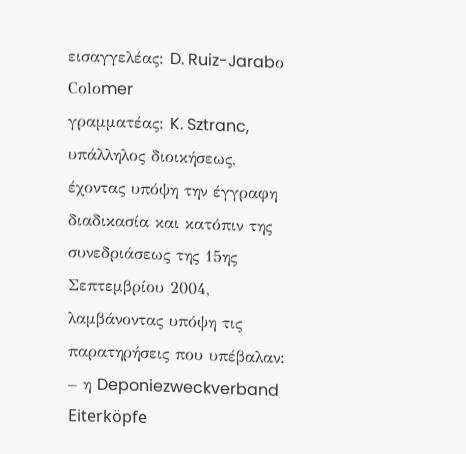εισαγγελέας: D. Ruiz-Jarabο Cοlοmer
γραμματέας: K. Sztranc, υπάλληλος διοικήσεως,
έχοντας υπόψη την έγγραφη διαδικασία και κατόπιν της συνεδριάσεως της 15ης Σεπτεμβρίου 2004,
λαμβάνοντας υπόψη τις παρατηρήσεις που υπέβαλαν:
– η Deponiezweckverband Eiterköpfe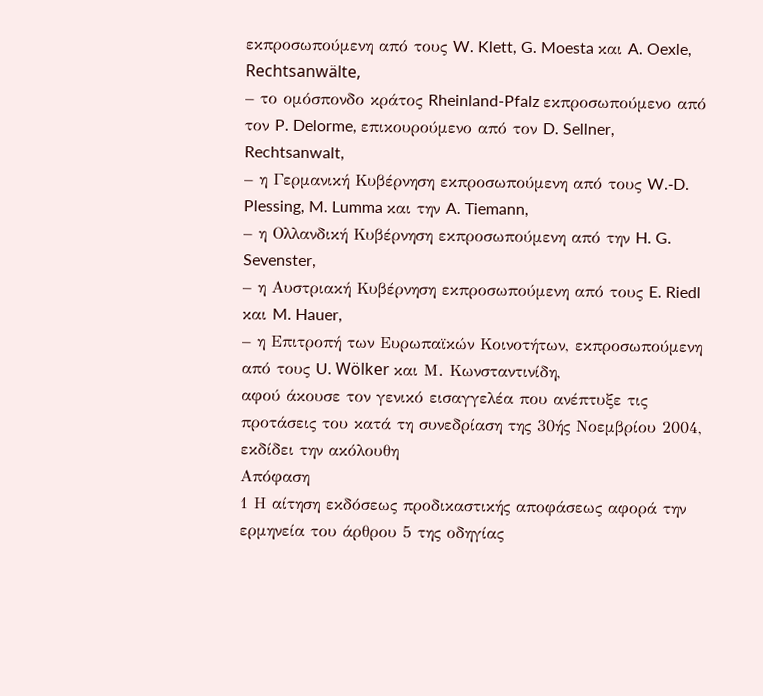εκπροσωπούμενη από τους W. Klett, G. Moesta και A. Oexle, Rechtsanwälte,
– το ομόσπονδο κράτος Rheinland-Pfalz εκπροσωπούμενο από τον P. Delorme, επικουρούμενο από τον D. Sellner, Rechtsanwalt,
– η Γερμανική Κυβέρνηση εκπροσωπούμενη από τους W.‑D. Plessing, M. Lumma και την A. Tiemann,
– η Ολλανδική Κυβέρνηση εκπροσωπούμενη από την H. G. Sevenster,
– η Αυστριακή Κυβέρνηση εκπροσωπούμενη από τους E. Riedl και M. Hauer,
– η Επιτροπή των Ευρωπαϊκών Κοινοτήτων, εκπροσωπούμενη από τους U. Wölker και Μ. Κωνσταντινίδη,
αφού άκουσε τον γενικό εισαγγελέα που ανέπτυξε τις προτάσεις του κατά τη συνεδρίαση της 30ής Νοεμβρίου 2004,
εκδίδει την ακόλουθη
Απόφαση
1 Η αίτηση εκδόσεως προδικαστικής αποφάσεως αφορά την ερμηνεία του άρθρου 5 της οδηγίας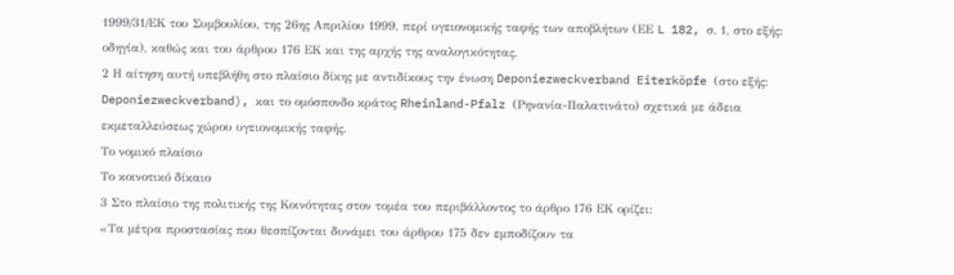1999/31/ΕΚ του Συμβουλίου, της 26ης Απριλίου 1999, περί υγειονομικής ταφής των αποβλήτων (ΕΕ L 182, σ. 1, στο εξής: οδηγία), καθώς και του άρθρου 176 ΕΚ και της αρχής της αναλογικότητας.
2 Η αίτηση αυτή υπεβλήθη στο πλαίσιο δίκης με αντιδίκους την ένωση Deponiezweckverband Eiterköpfe (στο εξής: Deponiezweckverband), και το ομόσπονδο κράτος Rheinland-Pfalz (Ρηνανία-Παλατινάτο) σχετικά με άδεια εκμεταλλεύσεως χώρου υγειονομικής ταφής.
Το νομικό πλαίσιο
Το κοινοτικό δίκαιο
3 Στο πλαίσιο της πολιτικής της Κοινότητας στον τομέα του περιβάλλοντος το άρθρο 176 ΕΚ ορίζει:
«Τα μέτρα προστασίας που θεσπίζονται δυνάμει του άρθρου 175 δεν εμποδίζουν τα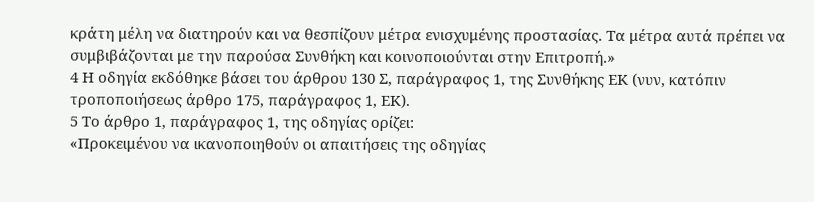κράτη μέλη να διατηρούν και να θεσπίζουν μέτρα ενισχυμένης προστασίας. Τα μέτρα αυτά πρέπει να συμβιβάζονται με την παρούσα Συνθήκη και κοινοποιούνται στην Επιτροπή.»
4 Η οδηγία εκδόθηκε βάσει του άρθρου 130 Σ, παράγραφος 1, της Συνθήκης ΕΚ (νυν, κατόπιν τροποποιήσεως άρθρο 175, παράγραφος 1, ΕΚ).
5 Το άρθρο 1, παράγραφος 1, της οδηγίας ορίζει:
«Προκειμένου να ικανοποιηθούν οι απαιτήσεις της οδηγίας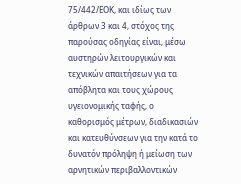75/442/ΕΟΚ, και ιδίως των άρθρων 3 και 4, στόχος της παρούσας οδηγίας είναι, μέσω αυστηρών λειτουργικών και τεχνικών απαιτήσεων για τα απόβλητα και τους χώρους υγειονομικής ταφής, ο καθορισμός μέτρων, διαδικασιών και κατευθύνσεων για την κατά το δυνατόν πρόληψη ή μείωση των αρνητικών περιβαλλοντικών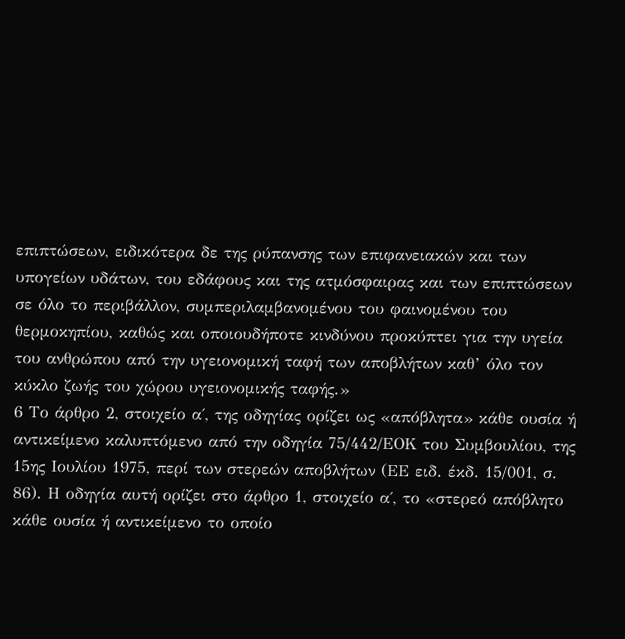επιπτώσεων, ειδικότερα δε της ρύπανσης των επιφανειακών και των υπογείων υδάτων, του εδάφους και της ατμόσφαιρας και των επιπτώσεων σε όλο το περιβάλλον, συμπεριλαμβανομένου του φαινομένου του θερμοκηπίου, καθώς και οποιουδήποτε κινδύνου προκύπτει για την υγεία του ανθρώπου από την υγειονομική ταφή των αποβλήτων καθ’ όλο τον κύκλο ζωής του χώρου υγειονομικής ταφής.»
6 Το άρθρο 2, στοιχείο α΄, της οδηγίας ορίζει ως «απόβλητα» κάθε ουσία ή αντικείμενο καλυπτόμενο από την οδηγία 75/442/ΕΟΚ του Συμβουλίου, της 15ης Ιουλίου 1975, περί των στερεών αποβλήτων (ΕΕ ειδ. έκδ. 15/001, σ. 86). Η οδηγία αυτή ορίζει στο άρθρο 1, στοιχείο α΄, το «στερεό απόβλητο κάθε ουσία ή αντικείμενο το οποίο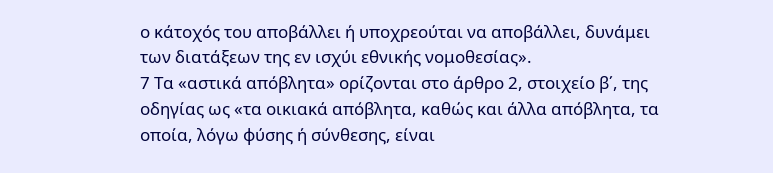ο κάτοχός του αποβάλλει ή υποχρεούται να αποβάλλει, δυνάμει των διατάξεων της εν ισχύι εθνικής νομοθεσίας».
7 Τα «αστικά απόβλητα» ορίζονται στο άρθρο 2, στοιχείο β΄, της οδηγίας ως «τα οικιακά απόβλητα, καθώς και άλλα απόβλητα, τα οποία, λόγω φύσης ή σύνθεσης, είναι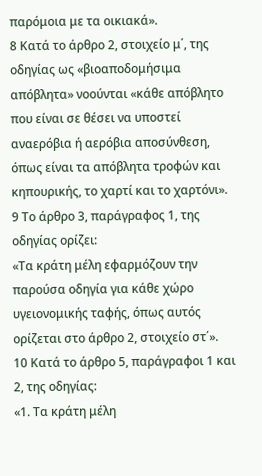παρόμοια με τα οικιακά».
8 Κατά το άρθρο 2, στοιχείο μ΄, της οδηγίας ως «βιοαποδομήσιμα απόβλητα» νοούνται «κάθε απόβλητο που είναι σε θέσει να υποστεί αναερόβια ή αερόβια αποσύνθεση, όπως είναι τα απόβλητα τροφών και κηπουρικής, το χαρτί και το χαρτόνι».
9 Το άρθρο 3, παράγραφος 1, της οδηγίας ορίζει:
«Τα κράτη μέλη εφαρμόζουν την παρούσα οδηγία για κάθε χώρο υγειονομικής ταφής, όπως αυτός ορίζεται στο άρθρο 2, στοιχείο στ΄».
10 Κατά το άρθρο 5, παράγραφοι 1 και 2, της οδηγίας:
«1. Τα κράτη μέλη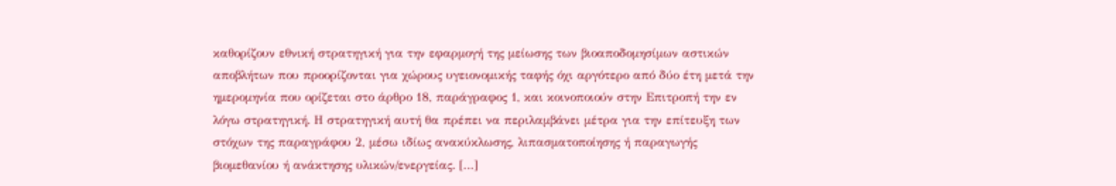καθορίζουν εθνική στρατηγική για την εφαρμογή της μείωσης των βιοαποδομησίμων αστικών αποβλήτων που προορίζονται για χώρους υγειονομικής ταφής όχι αργότερο από δύο έτη μετά την ημερομηνία που ορίζεται στο άρθρο 18, παράγραφος 1, και κοινοποιούν στην Επιτροπή την εν λόγω στρατηγική. Η στρατηγική αυτή θα πρέπει να περιλαμβάνει μέτρα για την επίτευξη των στόχων της παραγράφου 2, μέσω ιδίως ανακύκλωσης, λιπασματοποίησης ή παραγωγής βιομεθανίου ή ανάκτησης υλικών/ενεργείας. […]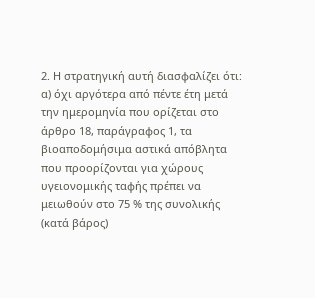2. Η στρατηγική αυτή διασφαλίζει ότι:
α) όχι αργότερα από πέντε έτη μετά την ημερομηνία που ορίζεται στο άρθρο 18, παράγραφος 1, τα βιοαποδομήσιμα αστικά απόβλητα που προορίζονται για χώρους υγειονομικής ταφής πρέπει να μειωθούν στο 75 % της συνολικής (κατά βάρος)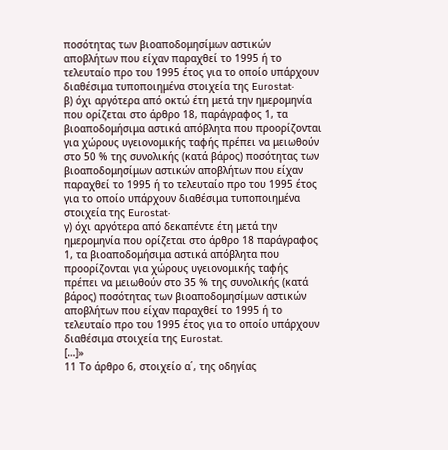ποσότητας των βιοαποδομησίμων αστικών αποβλήτων που είχαν παραχθεί το 1995 ή το τελευταίο προ του 1995 έτος για το οποίο υπάρχουν διαθέσιμα τυποποιημένα στοιχεία της Eurostat·
β) όχι αργότερα από οκτώ έτη μετά την ημερομηνία που ορίζεται στο άρθρο 18, παράγραφος 1, τα βιοαποδομήσιμα αστικά απόβλητα που προορίζονται για χώρους υγειονομικής ταφής πρέπει να μειωθούν στο 50 % της συνολικής (κατά βάρος) ποσότητας των βιοαποδομησίμων αστικών αποβλήτων που είχαν παραχθεί το 1995 ή το τελευταίο προ του 1995 έτος για το οποίο υπάρχουν διαθέσιμα τυποποιημένα στοιχεία της Eurostat·
γ) όχι αργότερα από δεκαπέντε έτη μετά την ημερομηνία που ορίζεται στο άρθρο 18 παράγραφος 1, τα βιοαποδομήσιμα αστικά απόβλητα που προορίζονται για χώρους υγειονομικής ταφής πρέπει να μειωθούν στο 35 % της συνολικής (κατά βάρος) ποσότητας των βιοαποδομησίμων αστικών αποβλήτων που είχαν παραχθεί το 1995 ή το τελευταίο προ του 1995 έτος για το οποίο υπάρχουν διαθέσιμα στοιχεία της Eurostat.
[…]»
11 Το άρθρο 6, στοιχείο α΄, της οδηγίας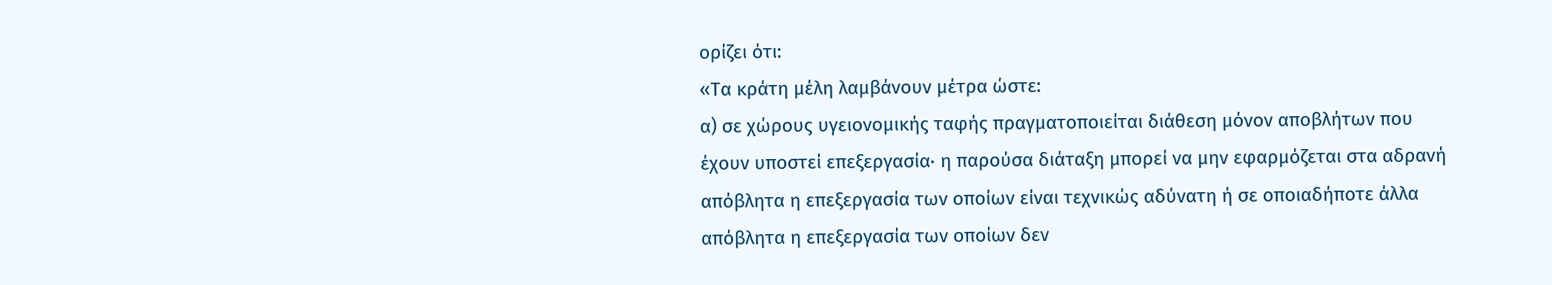ορίζει ότι:
«Τα κράτη μέλη λαμβάνουν μέτρα ώστε:
α) σε χώρους υγειονομικής ταφής πραγματοποιείται διάθεση μόνον αποβλήτων που έχουν υποστεί επεξεργασία· η παρούσα διάταξη μπορεί να μην εφαρμόζεται στα αδρανή απόβλητα η επεξεργασία των οποίων είναι τεχνικώς αδύνατη ή σε οποιαδήποτε άλλα απόβλητα η επεξεργασία των οποίων δεν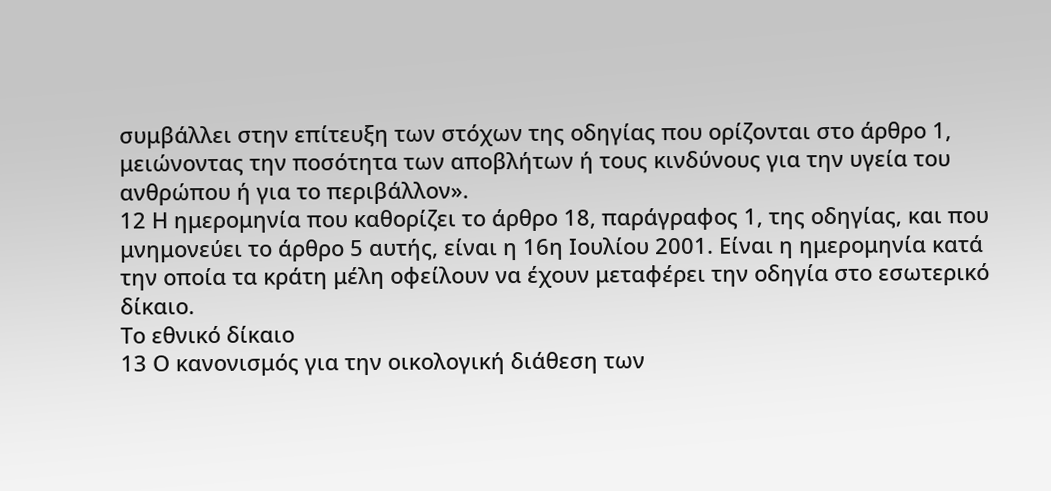συμβάλλει στην επίτευξη των στόχων της οδηγίας που ορίζονται στο άρθρο 1, μειώνοντας την ποσότητα των αποβλήτων ή τους κινδύνους για την υγεία του ανθρώπου ή για το περιβάλλον».
12 Η ημερομηνία που καθορίζει το άρθρο 18, παράγραφος 1, της οδηγίας, και που μνημονεύει το άρθρο 5 αυτής, είναι η 16η Ιουλίου 2001. Είναι η ημερομηνία κατά την οποία τα κράτη μέλη οφείλουν να έχουν μεταφέρει την οδηγία στο εσωτερικό δίκαιο.
Το εθνικό δίκαιο
13 Ο κανονισμός για την οικολογική διάθεση των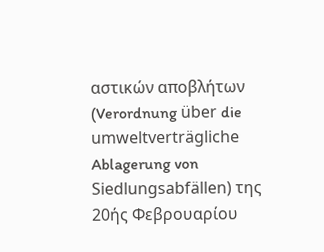αστικών αποβλήτων (Verordnung über die umweltverträgliche Ablagerung von Siedlungsabfällen) της 20ής Φεβρουαρίου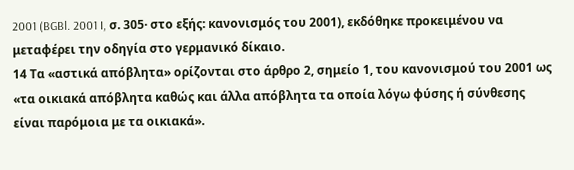2001 (BGBl. 2001 I, σ. 305· στο εξής: κανονισμός του 2001), εκδόθηκε προκειμένου να μεταφέρει την οδηγία στο γερμανικό δίκαιο.
14 Τα «αστικά απόβλητα» ορίζονται στο άρθρο 2, σημείο 1, του κανονισμού του 2001 ως «τα οικιακά απόβλητα καθώς και άλλα απόβλητα τα οποία λόγω φύσης ή σύνθεσης είναι παρόμοια με τα οικιακά».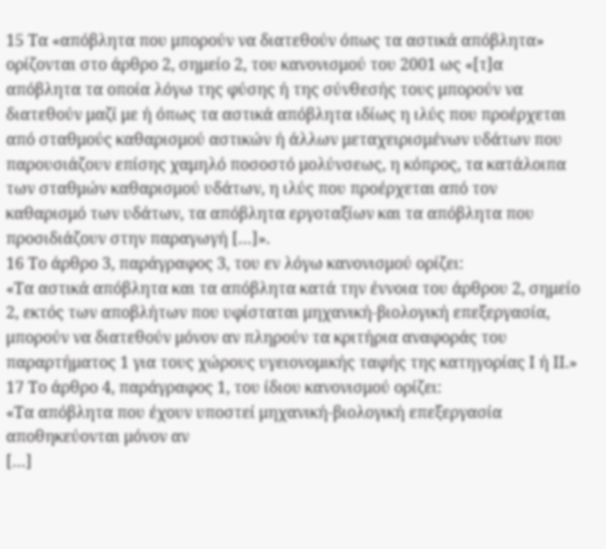15 Τα «απόβλητα που μπορούν να διατεθούν όπως τα αστικά απόβλητα» ορίζονται στο άρθρο 2, σημείο 2, του κανονισμού του 2001 ως «[τ]α απόβλητα τα οποία λόγω της φύσης ή της σύνθεσής τους μπορούν να διατεθούν μαζί με ή όπως τα αστικά απόβλητα ιδίως η ιλύς που προέρχεται από σταθμούς καθαρισμού αστικών ή άλλων μεταχειρισμένων υδάτων που παρουσιάζουν επίσης χαμηλό ποσοστό μολύνσεως, η κόπρος, τα κατάλοιπα των σταθμών καθαρισμού υδάτων, η ιλύς που προέρχεται από τον καθαρισμό των υδάτων, τα απόβλητα εργοταξίων και τα απόβλητα που προσιδιάζουν στην παραγωγή […]».
16 Το άρθρο 3, παράγραφος 3, του εν λόγω κανονισμού ορίζει:
«Τα αστικά απόβλητα και τα απόβλητα κατά την έννοια του άρθρου 2, σημείο 2, εκτός των αποβλήτων που υφίσταται μηχανική-βιολογική επεξεργασία, μπορούν να διατεθούν μόνον αν πληρούν τα κριτήρια αναφοράς του παραρτήματος 1 για τους χώρους υγειονομικής ταφής της κατηγορίας Ι ή ΙΙ.»
17 Το άρθρο 4, παράγραφος 1, του ίδιου κανονισμού ορίζει:
«Τα απόβλητα που έχουν υποστεί μηχανική-βιολογική επεξεργασία αποθηκεύονται μόνον αν
[…]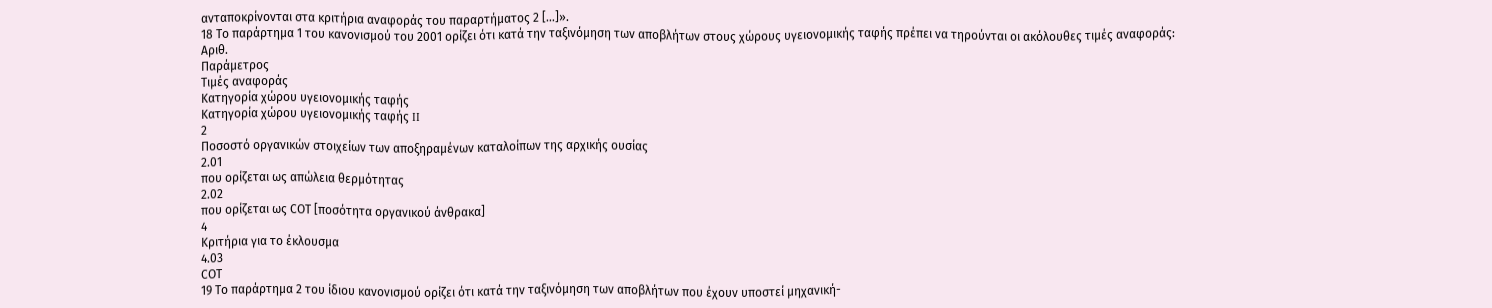ανταποκρίνονται στα κριτήρια αναφοράς του παραρτήματος 2 […]».
18 Το παράρτημα 1 του κανονισμού του 2001 ορίζει ότι κατά την ταξινόμηση των αποβλήτων στους χώρους υγειονομικής ταφής πρέπει να τηρούνται οι ακόλουθες τιμές αναφοράς:
Αριθ.
Παράμετρος
Τιμές αναφοράς
Κατηγορία χώρου υγειονομικής ταφής
Κατηγορία χώρου υγειονομικής ταφής II
2
Ποσοστό οργανικών στοιχείων των αποξηραμένων καταλοίπων της αρχικής ουσίας
2.01
που ορίζεται ως απώλεια θερμότητας
2.02
που ορίζεται ως CΟT [ποσότητα οργανικού άνθρακα]
4
Κριτήρια για το έκλουσμα
4.03
CΟT
19 Το παράρτημα 2 του ίδιου κανονισμού ορίζει ότι κατά την ταξινόμηση των αποβλήτων που έχουν υποστεί μηχανική-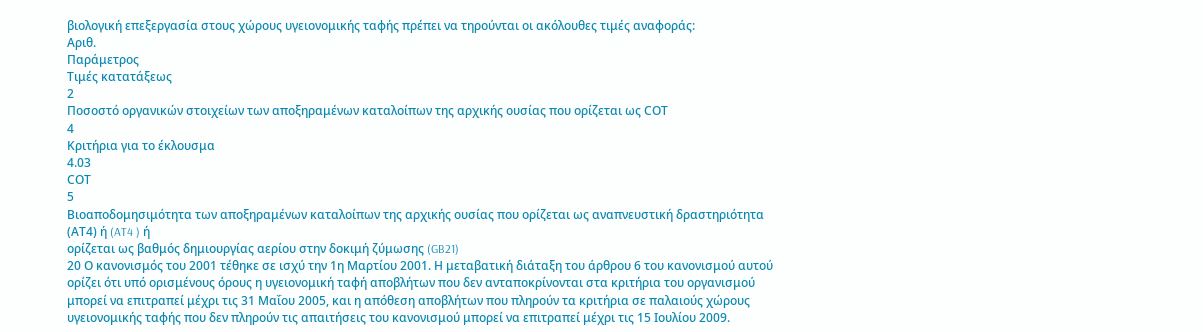βιολογική επεξεργασία στους χώρους υγειονομικής ταφής πρέπει να τηρούνται οι ακόλουθες τιμές αναφοράς:
Αριθ.
Παράμετρος
Τιμές κατατάξεως
2
Ποσοστό οργανικών στοιχείων των αποξηραμένων καταλοίπων της αρχικής ουσίας που ορίζεται ως CΟT
4
Κριτήρια για το έκλουσμα
4.03
CΟT
5
Βιοαποδομησιμότητα των αποξηραμένων καταλοίπων της αρχικής ουσίας που ορίζεται ως αναπνευστική δραστηριότητα (ΑΤ4) ή (AT4 ) ή
ορίζεται ως βαθμός δημιουργίας αερίου στην δοκιμή ζύμωσης (GB21)
20 Ο κανονισμός του 2001 τέθηκε σε ισχύ την 1η Μαρτίου 2001. Η μεταβατική διάταξη του άρθρου 6 του κανονισμού αυτού ορίζει ότι υπό ορισμένους όρους η υγειονομική ταφή αποβλήτων που δεν ανταποκρίνονται στα κριτήρια του οργανισμού μπορεί να επιτραπεί μέχρι τις 31 Μαΐου 2005, και η απόθεση αποβλήτων που πληρούν τα κριτήρια σε παλαιούς χώρους υγειονομικής ταφής που δεν πληρούν τις απαιτήσεις του κανονισμού μπορεί να επιτραπεί μέχρι τις 15 Ιουλίου 2009.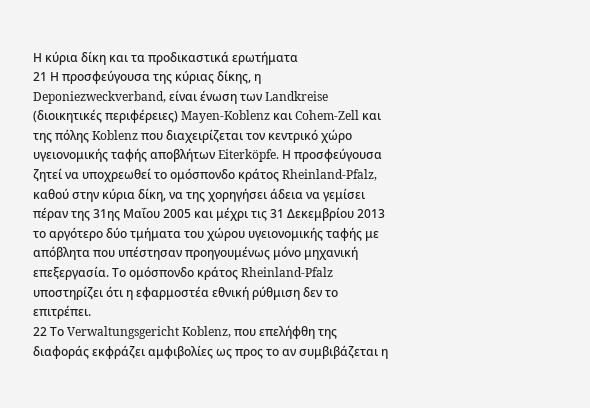Η κύρια δίκη και τα προδικαστικά ερωτήματα
21 Η προσφεύγουσα της κύριας δίκης, η Deponiezweckverband, είναι ένωση των Landkreise (διοικητικές περιφέρειες) Mayen-Koblenz και Cohem-Zell και της πόλης Koblenz που διαχειρίζεται τον κεντρικό χώρο υγειονομικής ταφής αποβλήτων Eiterköpfe. Η προσφεύγουσα ζητεί να υποχρεωθεί το ομόσπονδο κράτος Rheinland-Pfalz, καθού στην κύρια δίκη, να της χορηγήσει άδεια να γεμίσει πέραν της 31ης Μαΐου 2005 και μέχρι τις 31 Δεκεμβρίου 2013 το αργότερο δύο τμήματα του χώρου υγειονομικής ταφής με απόβλητα που υπέστησαν προηγουμένως μόνο μηχανική επεξεργασία. Το ομόσπονδο κράτος Rheinland-Pfalz υποστηρίζει ότι η εφαρμοστέα εθνική ρύθμιση δεν το επιτρέπει.
22 Το Verwaltungsgericht Koblenz, που επελήφθη της διαφοράς εκφράζει αμφιβολίες ως προς το αν συμβιβάζεται η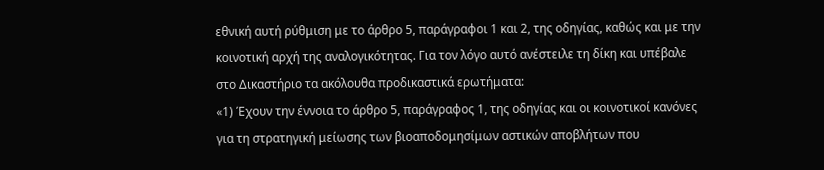εθνική αυτή ρύθμιση με το άρθρο 5, παράγραφοι 1 και 2, της οδηγίας, καθώς και με την κοινοτική αρχή της αναλογικότητας. Για τον λόγο αυτό ανέστειλε τη δίκη και υπέβαλε στο Δικαστήριο τα ακόλουθα προδικαστικά ερωτήματα:
«1) Έχουν την έννοια το άρθρο 5, παράγραφος 1, της οδηγίας και οι κοινοτικοί κανόνες για τη στρατηγική μείωσης των βιοαποδομησίμων αστικών αποβλήτων που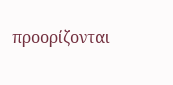προορίζονται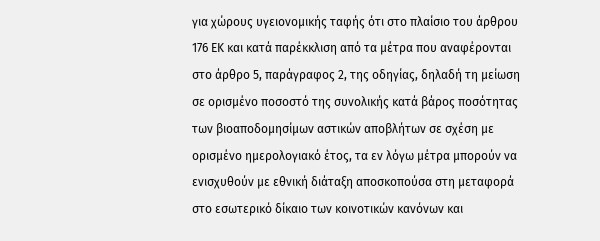για χώρους υγειονομικής ταφής ότι στο πλαίσιο του άρθρου 176 ΕΚ και κατά παρέκκλιση από τα μέτρα που αναφέρονται στο άρθρο 5, παράγραφος 2, της οδηγίας, δηλαδή τη μείωση σε ορισμένο ποσοστό της συνολικής κατά βάρος ποσότητας των βιοαποδομησίμων αστικών αποβλήτων σε σχέση με ορισμένο ημερολογιακό έτος, τα εν λόγω μέτρα μπορούν να ενισχυθούν με εθνική διάταξη αποσκοπούσα στη μεταφορά στο εσωτερικό δίκαιο των κοινοτικών κανόνων και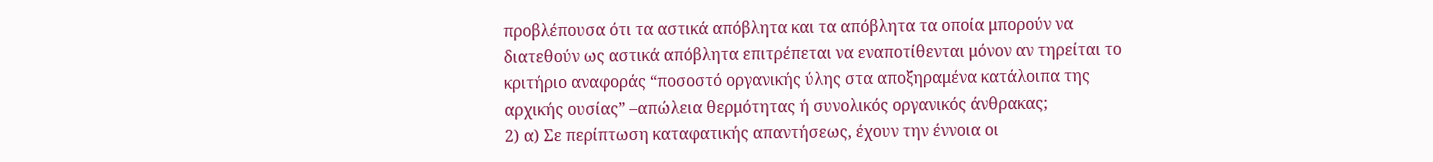προβλέπουσα ότι τα αστικά απόβλητα και τα απόβλητα τα οποία μπορούν να διατεθούν ως αστικά απόβλητα επιτρέπεται να εναποτίθενται μόνον αν τηρείται το κριτήριο αναφοράς “ποσοστό οργανικής ύλης στα αποξηραμένα κατάλοιπα της αρχικής ουσίας” –απώλεια θερμότητας ή συνολικός οργανικός άνθρακας;
2) α) Σε περίπτωση καταφατικής απαντήσεως, έχουν την έννοια οι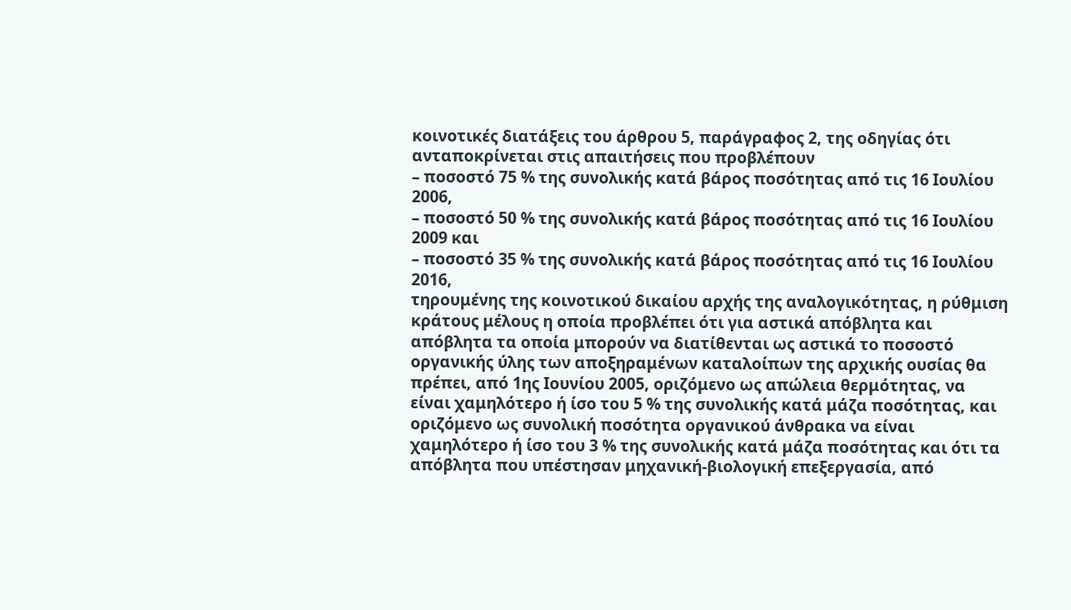κοινοτικές διατάξεις του άρθρου 5, παράγραφος 2, της οδηγίας ότι ανταποκρίνεται στις απαιτήσεις που προβλέπουν
– ποσοστό 75 % της συνολικής κατά βάρος ποσότητας από τις 16 Ιουλίου 2006,
– ποσοστό 50 % της συνολικής κατά βάρος ποσότητας από τις 16 Ιουλίου 2009 και
– ποσοστό 35 % της συνολικής κατά βάρος ποσότητας από τις 16 Ιουλίου 2016,
τηρουμένης της κοινοτικού δικαίου αρχής της αναλογικότητας, η ρύθμιση κράτους μέλους η οποία προβλέπει ότι για αστικά απόβλητα και απόβλητα τα οποία μπορούν να διατίθενται ως αστικά το ποσοστό οργανικής ύλης των αποξηραμένων καταλοίπων της αρχικής ουσίας θα πρέπει, από 1ης Ιουνίου 2005, οριζόμενο ως απώλεια θερμότητας, να είναι χαμηλότερο ή ίσο του 5 % της συνολικής κατά μάζα ποσότητας, και οριζόμενο ως συνολική ποσότητα οργανικού άνθρακα να είναι χαμηλότερο ή ίσο του 3 % της συνολικής κατά μάζα ποσότητας και ότι τα απόβλητα που υπέστησαν μηχανική-βιολογική επεξεργασία, από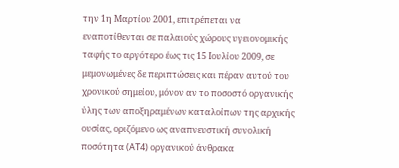την 1η Μαρτίου 2001, επιτρέπεται να εναποτίθενται σε παλαιούς χώρους υγειονομικής ταφής το αργότερο έως τις 15 Ιουλίου 2009, σε μεμονωμένες δε περιπτώσεις και πέραν αυτού του χρονικού σημείου, μόνον αν το ποσοστό οργανικής ύλης των αποξηραμένων καταλοίπων της αρχικής ουσίας, οριζόμενο ως αναπνευστική συνολική ποσότητα (AT4) οργανικού άνθρακα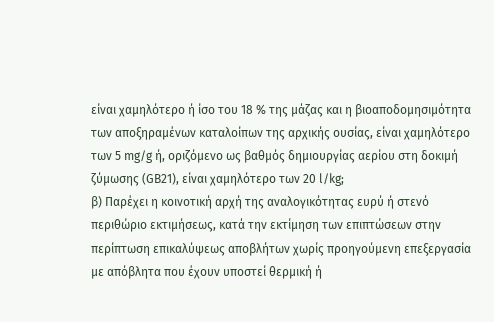είναι χαμηλότερο ή ίσο του 18 % της μάζας και η βιοαποδομησιμότητα των αποξηραμένων καταλοίπων της αρχικής ουσίας, είναι χαμηλότερο των 5 mg/g ή, οριζόμενο ως βαθμός δημιουργίας αερίου στη δοκιμή ζύμωσης (GB21), είναι χαμηλότερο των 20 l/kg;
β) Παρέχει η κοινοτική αρχή της αναλογικότητας ευρύ ή στενό περιθώριο εκτιμήσεως, κατά την εκτίμηση των επιπτώσεων στην περίπτωση επικαλύψεως αποβλήτων χωρίς προηγούμενη επεξεργασία με απόβλητα που έχουν υποστεί θερμική ή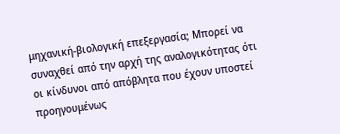μηχανική-βιολογική επεξεργασία; Μπορεί να συναχθεί από την αρχή της αναλογικότητας ότι οι κίνδυνοι από απόβλητα που έχουν υποστεί προηγουμένως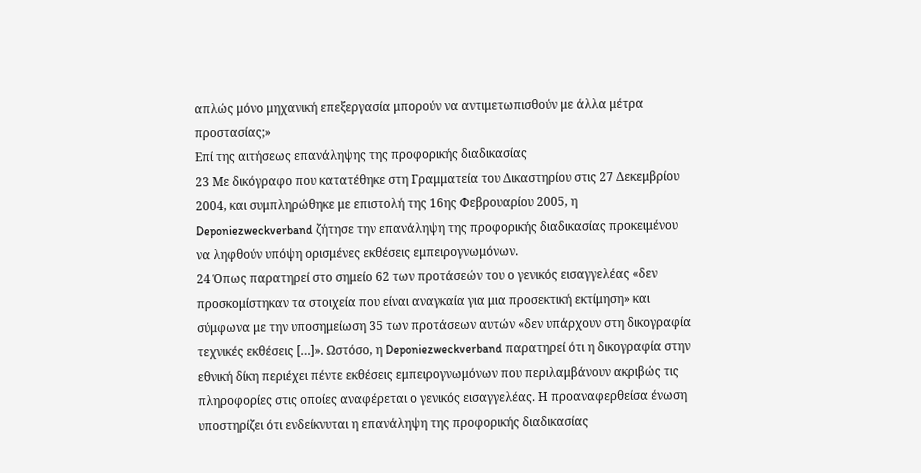απλώς μόνο μηχανική επεξεργασία μπορούν να αντιμετωπισθούν με άλλα μέτρα προστασίας;»
Επί της αιτήσεως επανάληψης της προφορικής διαδικασίας
23 Με δικόγραφο που κατατέθηκε στη Γραμματεία του Δικαστηρίου στις 27 Δεκεμβρίου 2004, και συμπληρώθηκε με επιστολή της 16ης Φεβρουαρίου 2005, η Deponiezweckverband ζήτησε την επανάληψη της προφορικής διαδικασίας προκειμένου να ληφθούν υπόψη ορισμένες εκθέσεις εμπειρογνωμόνων.
24 Όπως παρατηρεί στο σημείο 62 των προτάσεών του ο γενικός εισαγγελέας «δεν προσκομίστηκαν τα στοιχεία που είναι αναγκαία για μια προσεκτική εκτίμηση» και σύμφωνα με την υποσημείωση 35 των προτάσεων αυτών «δεν υπάρχουν στη δικογραφία τεχνικές εκθέσεις […]». Ωστόσο, η Deponiezweckverband παρατηρεί ότι η δικογραφία στην εθνική δίκη περιέχει πέντε εκθέσεις εμπειρογνωμόνων που περιλαμβάνουν ακριβώς τις πληροφορίες στις οποίες αναφέρεται ο γενικός εισαγγελέας. Η προαναφερθείσα ένωση υποστηρίζει ότι ενδείκνυται η επανάληψη της προφορικής διαδικασίας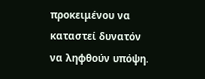προκειμένου να καταστεί δυνατόν να ληφθούν υπόψη.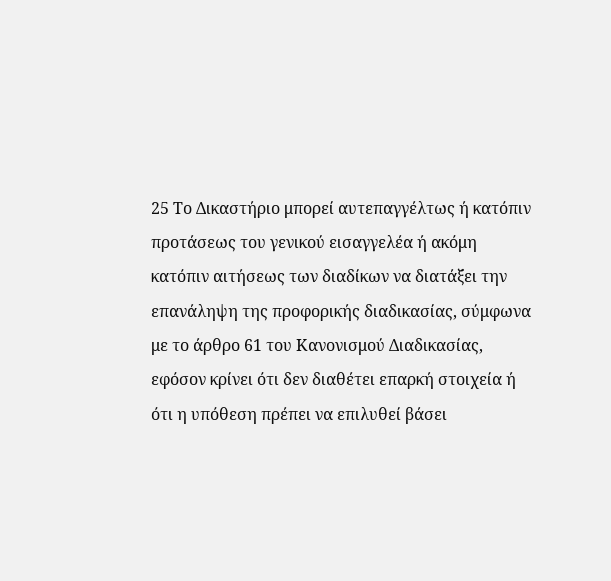25 Το Δικαστήριο μπορεί αυτεπαγγέλτως ή κατόπιν προτάσεως του γενικού εισαγγελέα ή ακόμη κατόπιν αιτήσεως των διαδίκων να διατάξει την επανάληψη της προφορικής διαδικασίας, σύμφωνα με το άρθρο 61 του Κανονισμού Διαδικασίας, εφόσον κρίνει ότι δεν διαθέτει επαρκή στοιχεία ή ότι η υπόθεση πρέπει να επιλυθεί βάσει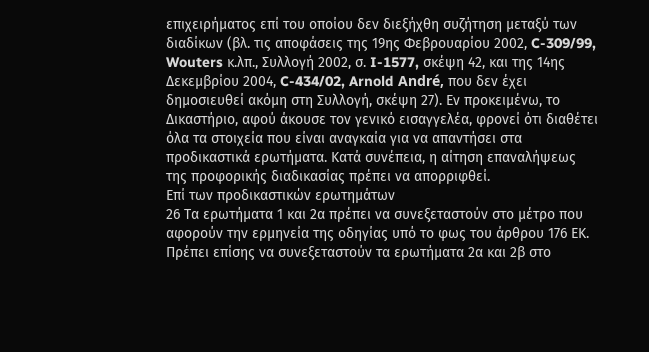επιχειρήματος επί του οποίου δεν διεξήχθη συζήτηση μεταξύ των διαδίκων (βλ. τις αποφάσεις της 19ης Φεβρουαρίου 2002, C-309/99, Wouters κ.λπ., Συλλογή 2002, σ. I-1577, σκέψη 42, και της 14ης Δεκεμβρίου 2004, C-434/02, Arnold André, που δεν έχει δημοσιευθεί ακόμη στη Συλλογή, σκέψη 27). Εν προκειμένω, το Δικαστήριο, αφού άκουσε τον γενικό εισαγγελέα, φρονεί ότι διαθέτει όλα τα στοιχεία που είναι αναγκαία για να απαντήσει στα προδικαστικά ερωτήματα. Κατά συνέπεια, η αίτηση επαναλήψεως της προφορικής διαδικασίας πρέπει να απορριφθεί.
Επί των προδικαστικών ερωτημάτων
26 Τα ερωτήματα 1 και 2α πρέπει να συνεξεταστούν στο μέτρο που αφορούν την ερμηνεία της οδηγίας υπό το φως του άρθρου 176 ΕΚ. Πρέπει επίσης να συνεξεταστούν τα ερωτήματα 2α και 2β στο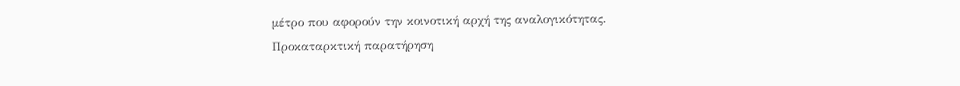μέτρο που αφορούν την κοινοτική αρχή της αναλογικότητας.
Προκαταρκτική παρατήρηση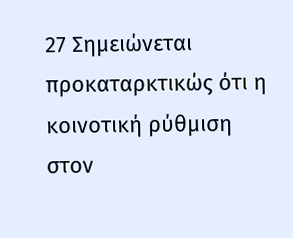27 Σημειώνεται προκαταρκτικώς ότι η κοινοτική ρύθμιση στον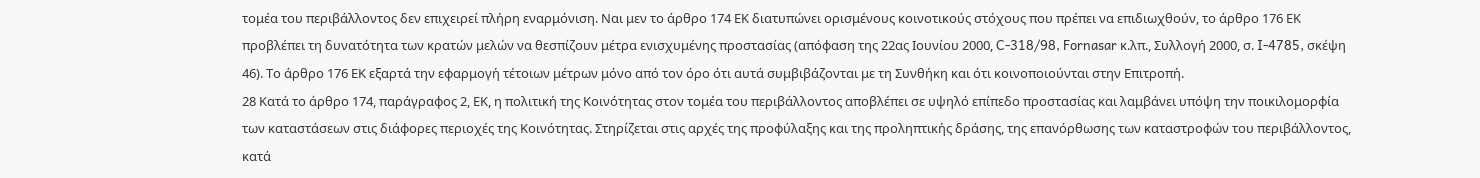τομέα του περιβάλλοντος δεν επιχειρεί πλήρη εναρμόνιση. Ναι μεν το άρθρο 174 ΕΚ διατυπώνει ορισμένους κοινοτικούς στόχους που πρέπει να επιδιωχθούν, το άρθρο 176 ΕΚ προβλέπει τη δυνατότητα των κρατών μελών να θεσπίζουν μέτρα ενισχυμένης προστασίας (απόφαση της 22ας Ιουνίου 2000, C-318/98, Fornasar κ.λπ., Συλλογή 2000, σ. I‑4785, σκέψη 46). Το άρθρο 176 ΕΚ εξαρτά την εφαρμογή τέτοιων μέτρων μόνο από τον όρο ότι αυτά συμβιβάζονται με τη Συνθήκη και ότι κοινοποιούνται στην Επιτροπή.
28 Κατά το άρθρο 174, παράγραφος 2, ΕΚ, η πολιτική της Κοινότητας στον τομέα του περιβάλλοντος αποβλέπει σε υψηλό επίπεδο προστασίας και λαμβάνει υπόψη την ποικιλομορφία των καταστάσεων στις διάφορες περιοχές της Κοινότητας. Στηρίζεται στις αρχές της προφύλαξης και της προληπτικής δράσης, της επανόρθωσης των καταστροφών του περιβάλλοντος, κατά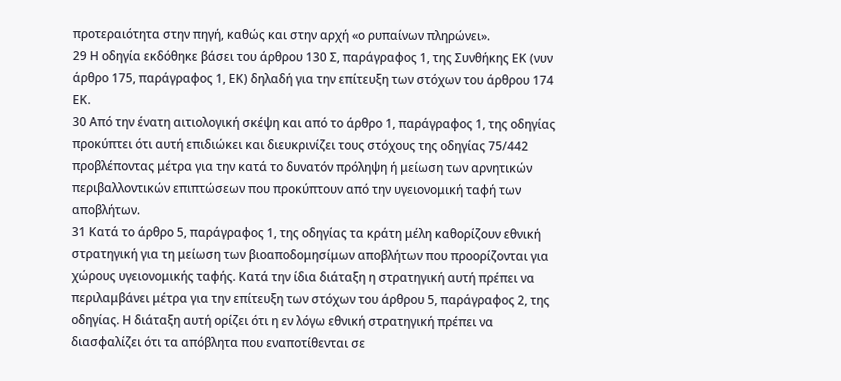προτεραιότητα στην πηγή, καθώς και στην αρχή «ο ρυπαίνων πληρώνει».
29 Η οδηγία εκδόθηκε βάσει του άρθρου 130 Σ, παράγραφος 1, της Συνθήκης ΕΚ (νυν άρθρο 175, παράγραφος 1, ΕΚ) δηλαδή για την επίτευξη των στόχων του άρθρου 174 ΕΚ.
30 Από την ένατη αιτιολογική σκέψη και από το άρθρο 1, παράγραφος 1, της οδηγίας προκύπτει ότι αυτή επιδιώκει και διευκρινίζει τους στόχους της οδηγίας 75/442 προβλέποντας μέτρα για την κατά το δυνατόν πρόληψη ή μείωση των αρνητικών περιβαλλοντικών επιπτώσεων που προκύπτουν από την υγειονομική ταφή των αποβλήτων.
31 Κατά το άρθρο 5, παράγραφος 1, της οδηγίας τα κράτη μέλη καθορίζουν εθνική στρατηγική για τη μείωση των βιοαποδομησίμων αποβλήτων που προορίζονται για χώρους υγειονομικής ταφής. Κατά την ίδια διάταξη η στρατηγική αυτή πρέπει να περιλαμβάνει μέτρα για την επίτευξη των στόχων του άρθρου 5, παράγραφος 2, της οδηγίας. Η διάταξη αυτή ορίζει ότι η εν λόγω εθνική στρατηγική πρέπει να διασφαλίζει ότι τα απόβλητα που εναποτίθενται σε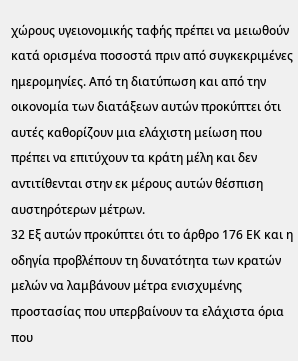χώρους υγειονομικής ταφής πρέπει να μειωθούν κατά ορισμένα ποσοστά πριν από συγκεκριμένες ημερομηνίες. Από τη διατύπωση και από την οικονομία των διατάξεων αυτών προκύπτει ότι αυτές καθορίζουν μια ελάχιστη μείωση που πρέπει να επιτύχουν τα κράτη μέλη και δεν αντιτίθενται στην εκ μέρους αυτών θέσπιση αυστηρότερων μέτρων.
32 Εξ αυτών προκύπτει ότι το άρθρο 176 ΕΚ και η οδηγία προβλέπουν τη δυνατότητα των κρατών μελών να λαμβάνουν μέτρα ενισχυμένης προστασίας που υπερβαίνουν τα ελάχιστα όρια που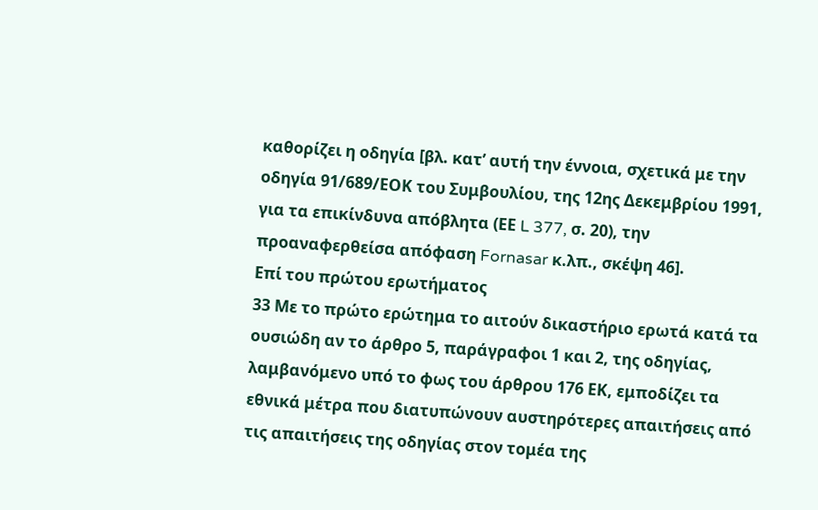καθορίζει η οδηγία [βλ. κατ’ αυτή την έννοια, σχετικά με την οδηγία 91/689/ΕΟΚ του Συμβουλίου, της 12ης Δεκεμβρίου 1991, για τα επικίνδυνα απόβλητα (ΕΕ L 377, σ. 20), την προαναφερθείσα απόφαση Fornasar κ.λπ., σκέψη 46].
Επί του πρώτου ερωτήματος
33 Με το πρώτο ερώτημα το αιτούν δικαστήριο ερωτά κατά τα ουσιώδη αν το άρθρο 5, παράγραφοι 1 και 2, της οδηγίας, λαμβανόμενο υπό το φως του άρθρου 176 ΕΚ, εμποδίζει τα εθνικά μέτρα που διατυπώνουν αυστηρότερες απαιτήσεις από τις απαιτήσεις της οδηγίας στον τομέα της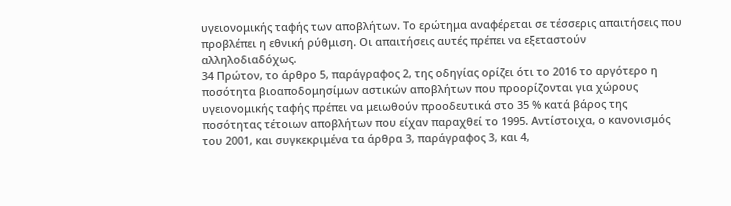υγειονομικής ταφής των αποβλήτων. Το ερώτημα αναφέρεται σε τέσσερις απαιτήσεις που προβλέπει η εθνική ρύθμιση. Οι απαιτήσεις αυτές πρέπει να εξεταστούν αλληλοδιαδόχως.
34 Πρώτον, το άρθρο 5, παράγραφος 2, της οδηγίας ορίζει ότι το 2016 το αργότερο η ποσότητα βιοαποδομησίμων αστικών αποβλήτων που προορίζονται για χώρους υγειονομικής ταφής πρέπει να μειωθούν προοδευτικά στο 35 % κατά βάρος της ποσότητας τέτοιων αποβλήτων που είχαν παραχθεί το 1995. Αντίστοιχα, ο κανονισμός του 2001, και συγκεκριμένα τα άρθρα 3, παράγραφος 3, και 4,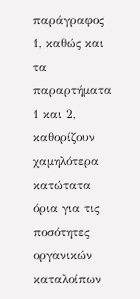παράγραφος 1, καθώς και τα παραρτήματα 1 και 2, καθορίζουν χαμηλότερα κατώτατα όρια για τις ποσότητες οργανικών καταλοίπων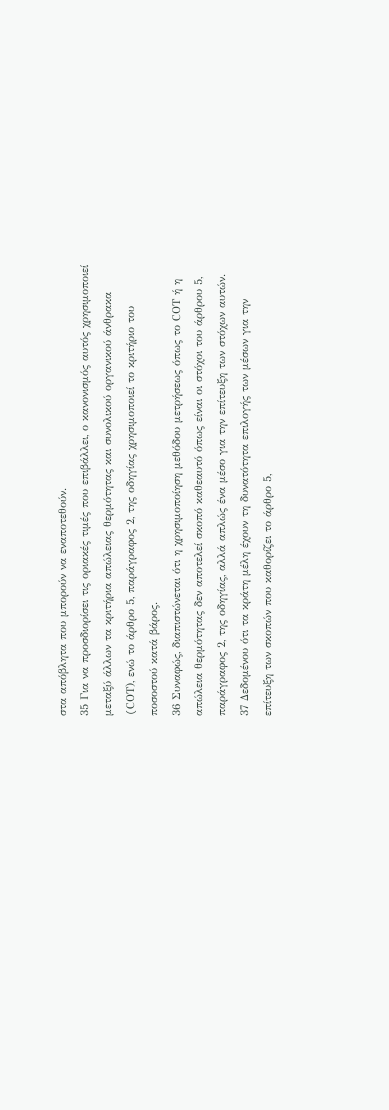στα απόβλητα που μπορούν να εναποτεθούν.
35 Για να προσδιορίσει τις οριακές τιμές που επιβάλλει, ο κανονισμός αυτός χρησιμοποιεί μεταξύ άλλων τα κριτήρια απώλειας θερμότητας και συνολικού οργανικού άνθρακα (CΟT), ενώ το άρθρο 5, παράγραφος 2, της οδηγίας χρησιμοποιεί το κριτήριο του ποσοστού κατά βάρος.
36 Συναφώς, διαπιστώνεται ότι η χρησιμοποίηση μεθόδου μετρήσεως όπως το CΟT ή η απώλεια θερμότητας δεν αποτελεί σκοπό καθεαυτό όπως είναι οι στόχοι του άρθρου 5, παράγραφος 2, της οδηγίας, αλλά απλώς ένα μέσο για την επίτευξη των στόχων αυτών.
37 Δεδομένου ότι τα κράτη μέλη έχουν τη δυνατότητα επιλογής των μέσων για την επίτευξη των σκοπών που καθορίζει το άρθρο 5,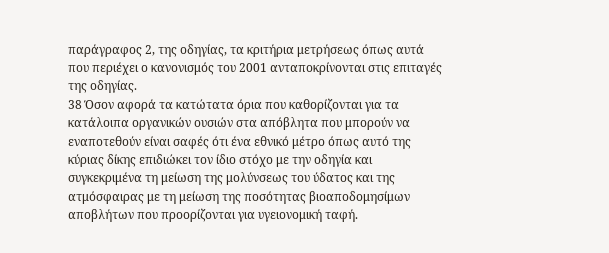παράγραφος 2, της οδηγίας, τα κριτήρια μετρήσεως όπως αυτά που περιέχει ο κανονισμός του 2001 ανταποκρίνονται στις επιταγές της οδηγίας.
38 Όσον αφορά τα κατώτατα όρια που καθορίζονται για τα κατάλοιπα οργανικών ουσιών στα απόβλητα που μπορούν να εναποτεθούν είναι σαφές ότι ένα εθνικό μέτρο όπως αυτό της κύριας δίκης επιδιώκει τον ίδιο στόχο με την οδηγία και συγκεκριμένα τη μείωση της μολύνσεως του ύδατος και της ατμόσφαιρας με τη μείωση της ποσότητας βιοαποδομησίμων αποβλήτων που προορίζονται για υγειονομική ταφή.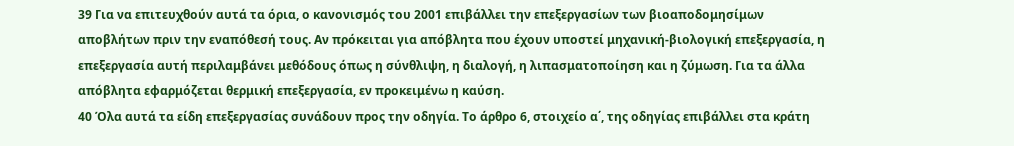39 Για να επιτευχθούν αυτά τα όρια, ο κανονισμός του 2001 επιβάλλει την επεξεργασίων των βιοαποδομησίμων αποβλήτων πριν την εναπόθεσή τους. Αν πρόκειται για απόβλητα που έχουν υποστεί μηχανική-βιολογική επεξεργασία, η επεξεργασία αυτή περιλαμβάνει μεθόδους όπως η σύνθλιψη, η διαλογή, η λιπασματοποίηση και η ζύμωση. Για τα άλλα απόβλητα εφαρμόζεται θερμική επεξεργασία, εν προκειμένω η καύση.
40 Όλα αυτά τα είδη επεξεργασίας συνάδουν προς την οδηγία. Το άρθρο 6, στοιχείο α΄, της οδηγίας επιβάλλει στα κράτη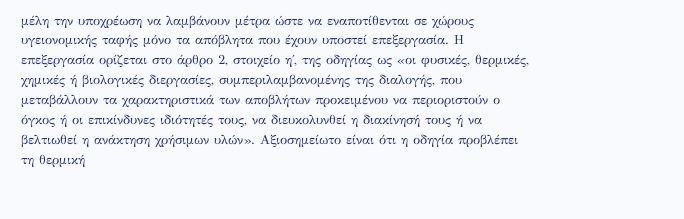μέλη την υποχρέωση να λαμβάνουν μέτρα ώστε να εναποτίθενται σε χώρους υγειονομικής ταφής μόνο τα απόβλητα που έχουν υποστεί επεξεργασία. Η επεξεργασία ορίζεται στο άρθρο 2, στοιχείο η΄, της οδηγίας ως «οι φυσικές, θερμικές, χημικές ή βιολογικές διεργασίες, συμπεριλαμβανομένης της διαλογής, που μεταβάλλουν τα χαρακτηριστικά των αποβλήτων προκειμένου να περιοριστούν ο όγκος ή οι επικίνδυνες ιδιότητές τους, να διευκολυνθεί η διακίνησή τους ή να βελτιωθεί η ανάκτηση χρήσιμων υλών». Αξιοσημείωτο είναι ότι η οδηγία προβλέπει τη θερμική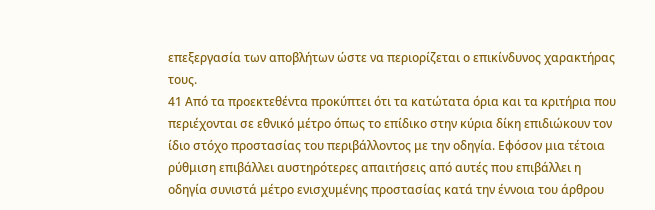επεξεργασία των αποβλήτων ώστε να περιορίζεται ο επικίνδυνος χαρακτήρας τους.
41 Από τα προεκτεθέντα προκύπτει ότι τα κατώτατα όρια και τα κριτήρια που περιέχονται σε εθνικό μέτρο όπως το επίδικο στην κύρια δίκη επιδιώκουν τον ίδιο στόχο προστασίας του περιβάλλοντος με την οδηγία. Εφόσον μια τέτοια ρύθμιση επιβάλλει αυστηρότερες απαιτήσεις από αυτές που επιβάλλει η οδηγία συνιστά μέτρο ενισχυμένης προστασίας κατά την έννοια του άρθρου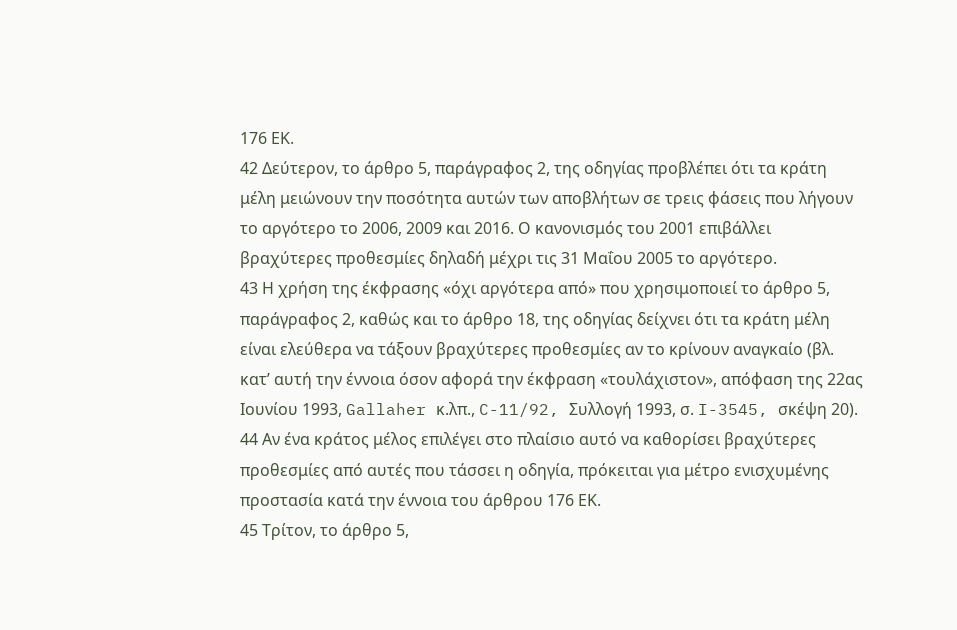176 ΕΚ.
42 Δεύτερον, το άρθρο 5, παράγραφος 2, της οδηγίας προβλέπει ότι τα κράτη μέλη μειώνουν την ποσότητα αυτών των αποβλήτων σε τρεις φάσεις που λήγουν το αργότερο το 2006, 2009 και 2016. Ο κανονισμός του 2001 επιβάλλει βραχύτερες προθεσμίες δηλαδή μέχρι τις 31 Μαΐου 2005 το αργότερο.
43 Η χρήση της έκφρασης «όχι αργότερα από» που χρησιμοποιεί το άρθρο 5, παράγραφος 2, καθώς και το άρθρο 18, της οδηγίας δείχνει ότι τα κράτη μέλη είναι ελεύθερα να τάξουν βραχύτερες προθεσμίες αν το κρίνουν αναγκαίο (βλ. κατ’ αυτή την έννοια όσον αφορά την έκφραση «τουλάχιστον», απόφαση της 22ας Ιουνίου 1993, Gallaher κ.λπ., C-11/92, Συλλογή 1993, σ. I-3545, σκέψη 20).
44 Αν ένα κράτος μέλος επιλέγει στο πλαίσιο αυτό να καθορίσει βραχύτερες προθεσμίες από αυτές που τάσσει η οδηγία, πρόκειται για μέτρο ενισχυμένης προστασία κατά την έννοια του άρθρου 176 ΕΚ.
45 Τρίτον, το άρθρο 5,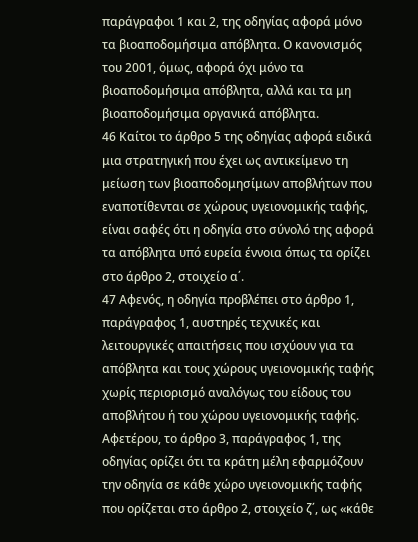παράγραφοι 1 και 2, της οδηγίας αφορά μόνο τα βιοαποδομήσιμα απόβλητα. Ο κανονισμός του 2001, όμως, αφορά όχι μόνο τα βιοαποδομήσιμα απόβλητα, αλλά και τα μη βιοαποδομήσιμα οργανικά απόβλητα.
46 Καίτοι το άρθρο 5 της οδηγίας αφορά ειδικά μια στρατηγική που έχει ως αντικείμενο τη μείωση των βιοαποδομησίμων αποβλήτων που εναποτίθενται σε χώρους υγειονομικής ταφής, είναι σαφές ότι η οδηγία στο σύνολό της αφορά τα απόβλητα υπό ευρεία έννοια όπως τα ορίζει στο άρθρο 2, στοιχείο α΄.
47 Αφενός, η οδηγία προβλέπει στο άρθρο 1, παράγραφος 1, αυστηρές τεχνικές και λειτουργικές απαιτήσεις που ισχύουν για τα απόβλητα και τους χώρους υγειονομικής ταφής χωρίς περιορισμό αναλόγως του είδους του αποβλήτου ή του χώρου υγειονομικής ταφής. Αφετέρου, το άρθρο 3, παράγραφος 1, της οδηγίας ορίζει ότι τα κράτη μέλη εφαρμόζουν την οδηγία σε κάθε χώρο υγειονομικής ταφής που ορίζεται στο άρθρο 2, στοιχείο ζ΄, ως «κάθε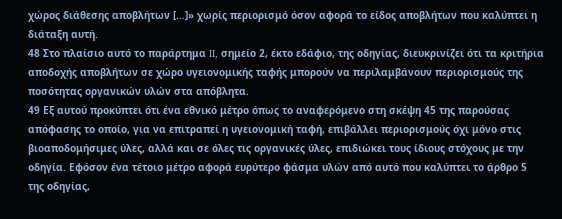χώρος διάθεσης αποβλήτων […]» χωρίς περιορισμό όσον αφορά το είδος αποβλήτων που καλύπτει η διάταξη αυτή.
48 Στο πλαίσιο αυτό το παράρτημα II, σημείο 2, έκτο εδάφιο, της οδηγίας, διευκρινίζει ότι τα κριτήρια αποδοχής αποβλήτων σε χώρο υγειονομικής ταφής μπορούν να περιλαμβάνουν περιορισμούς της ποσότητας οργανικών υλών στα απόβλητα.
49 Εξ αυτού προκύπτει ότι ένα εθνικό μέτρο όπως το αναφερόμενο στη σκέψη 45 της παρούσας απόφασης το οποίο, για να επιτραπεί η υγειονομική ταφή, επιβάλλει περιορισμούς όχι μόνο στις βιοαποδομήσιμες ύλες, αλλά και σε όλες τις οργανικές ύλες, επιδιώκει τους ίδιους στόχους με την οδηγία. Εφόσον ένα τέτοιο μέτρο αφορά ευρύτερο φάσμα υλών από αυτό που καλύπτει το άρθρο 5 της οδηγίας,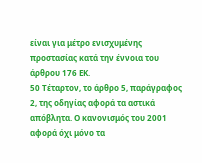είναι για μέτρο ενισχυμένης προστασίας κατά την έννοια του άρθρου 176 ΕΚ.
50 Τέταρτον, το άρθρο 5, παράγραφος 2, της οδηγίας αφορά τα αστικά απόβλητα. Ο κανονισμός του 2001 αφορά όχι μόνο τα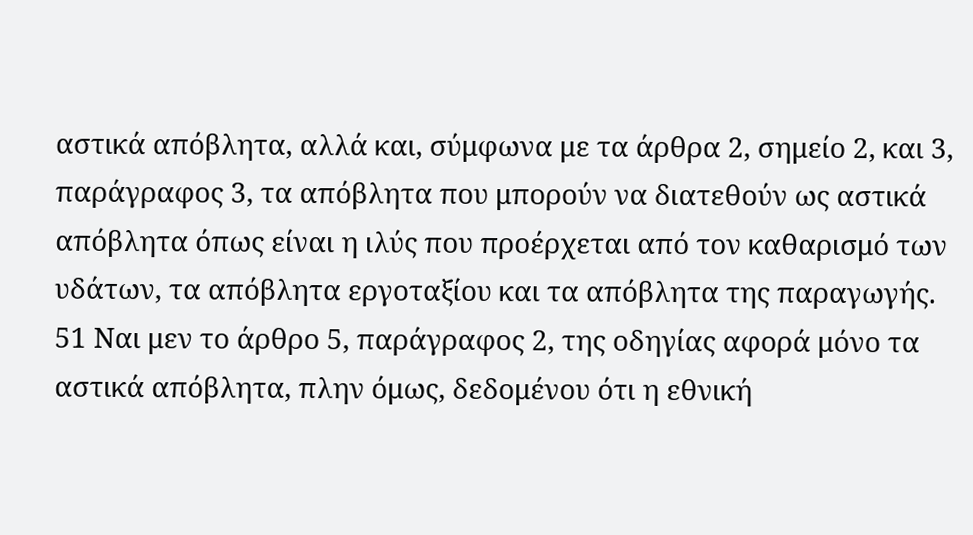αστικά απόβλητα, αλλά και, σύμφωνα με τα άρθρα 2, σημείο 2, και 3, παράγραφος 3, τα απόβλητα που μπορούν να διατεθούν ως αστικά απόβλητα όπως είναι η ιλύς που προέρχεται από τον καθαρισμό των υδάτων, τα απόβλητα εργοταξίου και τα απόβλητα της παραγωγής.
51 Ναι μεν το άρθρο 5, παράγραφος 2, της οδηγίας αφορά μόνο τα αστικά απόβλητα, πλην όμως, δεδομένου ότι η εθνική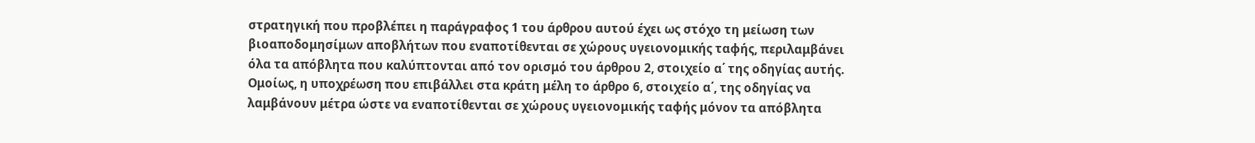στρατηγική που προβλέπει η παράγραφος 1 του άρθρου αυτού έχει ως στόχο τη μείωση των βιοαποδομησίμων αποβλήτων που εναποτίθενται σε χώρους υγειονομικής ταφής, περιλαμβάνει όλα τα απόβλητα που καλύπτονται από τον ορισμό του άρθρου 2, στοιχείο α΄ της οδηγίας αυτής. Ομοίως, η υποχρέωση που επιβάλλει στα κράτη μέλη το άρθρο 6, στοιχείο α΄, της οδηγίας να λαμβάνουν μέτρα ώστε να εναποτίθενται σε χώρους υγειονομικής ταφής μόνον τα απόβλητα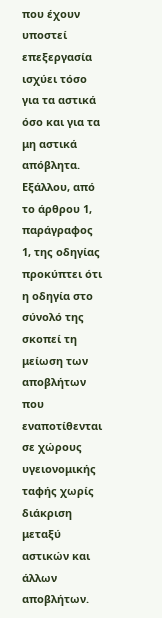που έχουν υποστεί επεξεργασία ισχύει τόσο για τα αστικά όσο και για τα μη αστικά απόβλητα. Εξάλλου, από το άρθρου 1, παράγραφος 1, της οδηγίας προκύπτει ότι η οδηγία στο σύνολό της σκοπεί τη μείωση των αποβλήτων που εναποτίθενται σε χώρους υγειονομικής ταφής χωρίς διάκριση μεταξύ αστικών και άλλων αποβλήτων.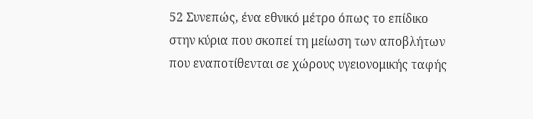52 Συνεπώς, ένα εθνικό μέτρο όπως το επίδικο στην κύρια που σκοπεί τη μείωση των αποβλήτων που εναποτίθενται σε χώρους υγειονομικής ταφής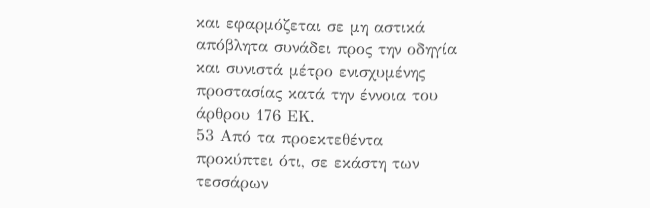και εφαρμόζεται σε μη αστικά απόβλητα συνάδει προς την οδηγία και συνιστά μέτρο ενισχυμένης προστασίας κατά την έννοια του άρθρου 176 ΕΚ.
53 Από τα προεκτεθέντα προκύπτει ότι, σε εκάστη των τεσσάρων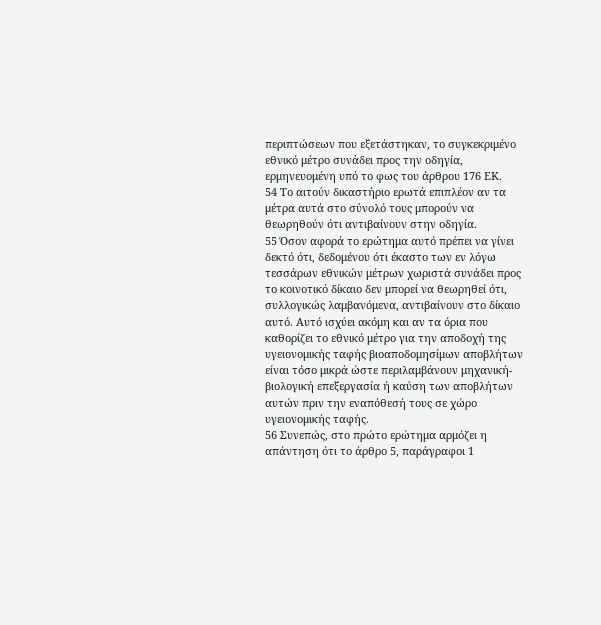περιπτώσεων που εξετάστηκαν, το συγκεκριμένο εθνικό μέτρο συνάδει προς την οδηγία, ερμηνευομένη υπό το φως του άρθρου 176 ΕΚ.
54 Το αιτούν δικαστήριο ερωτά επιπλέον αν τα μέτρα αυτά στο σύνολό τους μπορούν να θεωρηθούν ότι αντιβαίνουν στην οδηγία.
55 Όσον αφορά το ερώτημα αυτό πρέπει να γίνει δεκτό ότι, δεδομένου ότι έκαστο των εν λόγω τεσσάρων εθνικών μέτρων χωριστά συνάδει προς το κοινοτικό δίκαιο δεν μπορεί να θεωρηθεί ότι, συλλογικώς λαμβανόμενα, αντιβαίνουν στο δίκαιο αυτό. Αυτό ισχύει ακόμη και αν τα όρια που καθορίζει το εθνικό μέτρο για την αποδοχή της υγειονομικής ταφής βιοαποδομησίμων αποβλήτων είναι τόσο μικρά ώστε περιλαμβάνουν μηχανική-βιολογική επεξεργασία ή καύση των αποβλήτων αυτών πριν την εναπόθεσή τους σε χώρο υγειονομικής ταφής.
56 Συνεπώς, στο πρώτο ερώτημα αρμόζει η απάντηση ότι το άρθρο 5, παράγραφοι 1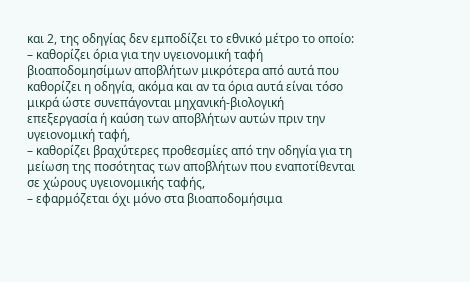και 2, της οδηγίας δεν εμποδίζει το εθνικό μέτρο το οποίο:
– καθορίζει όρια για την υγειονομική ταφή βιοαποδομησίμων αποβλήτων μικρότερα από αυτά που καθορίζει η οδηγία, ακόμα και αν τα όρια αυτά είναι τόσο μικρά ώστε συνεπάγονται μηχανική-βιολογική επεξεργασία ή καύση των αποβλήτων αυτών πριν την υγειονομική ταφή,
– καθορίζει βραχύτερες προθεσμίες από την οδηγία για τη μείωση της ποσότητας των αποβλήτων που εναποτίθενται σε χώρους υγειονομικής ταφής,
– εφαρμόζεται όχι μόνο στα βιοαποδομήσιμα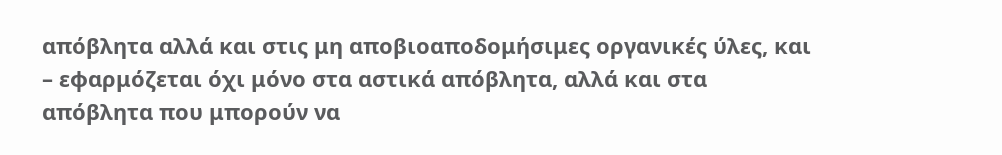απόβλητα αλλά και στις μη αποβιοαποδομήσιμες οργανικές ύλες, και
– εφαρμόζεται όχι μόνο στα αστικά απόβλητα, αλλά και στα απόβλητα που μπορούν να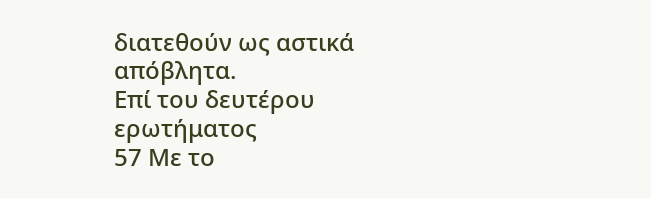διατεθούν ως αστικά απόβλητα.
Επί του δευτέρου ερωτήματος
57 Με το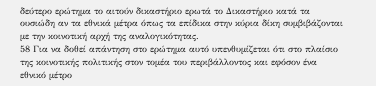δεύτερο ερώτημα το αιτούν δικαστήριο ερωτά το Δικαστήριο κατά τα ουσιώδη αν τα εθνικά μέτρα όπως τα επίδικα στην κύρια δίκη συμβιβάζονται με την κοινοτική αρχή της αναλογικότητας.
58 Για να δοθεί απάντηση στο ερώτημα αυτό υπενθυμίζεται ότι στο πλαίσιο της κοινοτικής πολιτικής στον τομέα του περιβάλλοντος και εφόσον ένα εθνικό μέτρο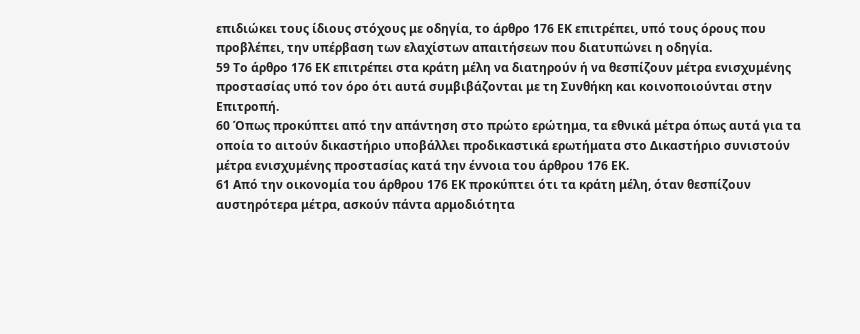επιδιώκει τους ίδιους στόχους με οδηγία, το άρθρο 176 ΕΚ επιτρέπει, υπό τους όρους που προβλέπει, την υπέρβαση των ελαχίστων απαιτήσεων που διατυπώνει η οδηγία.
59 Το άρθρο 176 ΕΚ επιτρέπει στα κράτη μέλη να διατηρούν ή να θεσπίζουν μέτρα ενισχυμένης προστασίας υπό τον όρο ότι αυτά συμβιβάζονται με τη Συνθήκη και κοινοποιούνται στην Επιτροπή.
60 Όπως προκύπτει από την απάντηση στο πρώτο ερώτημα, τα εθνικά μέτρα όπως αυτά για τα οποία το αιτούν δικαστήριο υποβάλλει προδικαστικά ερωτήματα στο Δικαστήριο συνιστούν μέτρα ενισχυμένης προστασίας κατά την έννοια του άρθρου 176 ΕΚ.
61 Από την οικονομία του άρθρου 176 ΕΚ προκύπτει ότι τα κράτη μέλη, όταν θεσπίζουν αυστηρότερα μέτρα, ασκούν πάντα αρμοδιότητα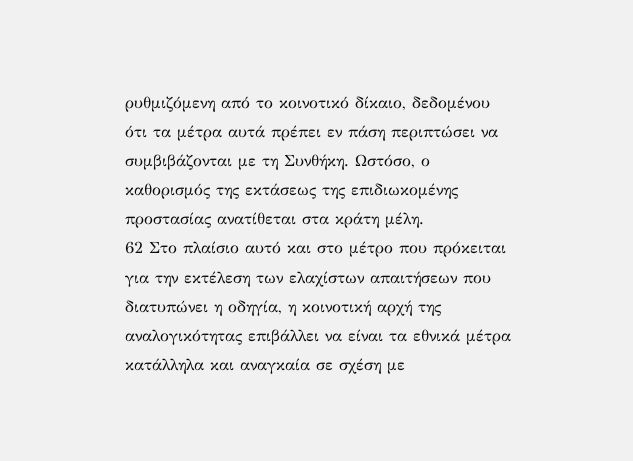ρυθμιζόμενη από το κοινοτικό δίκαιο, δεδομένου ότι τα μέτρα αυτά πρέπει εν πάση περιπτώσει να συμβιβάζονται με τη Συνθήκη. Ωστόσο, ο καθορισμός της εκτάσεως της επιδιωκομένης προστασίας ανατίθεται στα κράτη μέλη.
62 Στο πλαίσιο αυτό και στο μέτρο που πρόκειται για την εκτέλεση των ελαχίστων απαιτήσεων που διατυπώνει η οδηγία, η κοινοτική αρχή της αναλογικότητας επιβάλλει να είναι τα εθνικά μέτρα κατάλληλα και αναγκαία σε σχέση με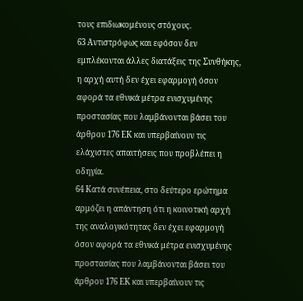τους επιδιωκομένους στόχους.
63 Αντιστρόφως και εφόσον δεν εμπλέκονται άλλες διατάξεις της Συνθήκης, η αρχή αυτή δεν έχει εφαρμογή όσον αφορά τα εθνικά μέτρα ενισχυμένης προστασίας που λαμβάνονται βάσει του άρθρου 176 ΕΚ και υπερβαίνουν τις ελάχιστες απαιτήσεις που προβλέπει η οδηγία.
64 Κατά συνέπεια, στο δεύτερο ερώτημα αρμόζει η απάντηση ότι η κοινοτική αρχή της αναλογικότητας δεν έχει εφαρμογή όσον αφορά τα εθνικά μέτρα ενισχυμένης προστασίας που λαμβάνονται βάσει του άρθρου 176 ΕΚ και υπερβαίνουν τις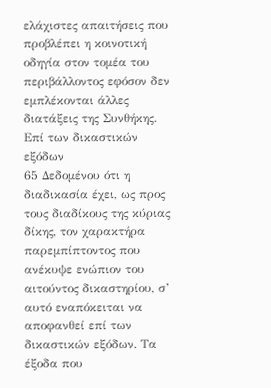ελάχιστες απαιτήσεις που προβλέπει η κοινοτική οδηγία στον τομέα του περιβάλλοντος εφόσον δεν εμπλέκονται άλλες διατάξεις της Συνθήκης.
Επί των δικαστικών εξόδων
65 Δεδομένου ότι η διαδικασία έχει, ως προς τους διαδίκους της κύριας δίκης, τον χαρακτήρα παρεμπίπτοντος που ανέκυψε ενώπιον του αιτούντος δικαστηρίου, σ’ αυτό εναπόκειται να αποφανθεί επί των δικαστικών εξόδων. Τα έξοδα που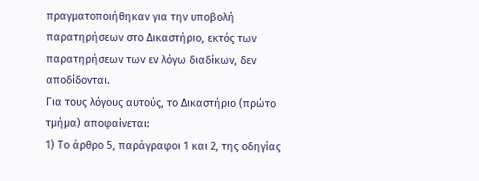πραγματοποιήθηκαν για την υποβολή παρατηρήσεων στο Δικαστήριο, εκτός των παρατηρήσεων των εν λόγω διαδίκων, δεν αποδίδονται.
Για τους λόγους αυτούς, το Δικαστήριο (πρώτο τμήμα) αποφαίνεται:
1) Το άρθρο 5, παράγραφοι 1 και 2, της οδηγίας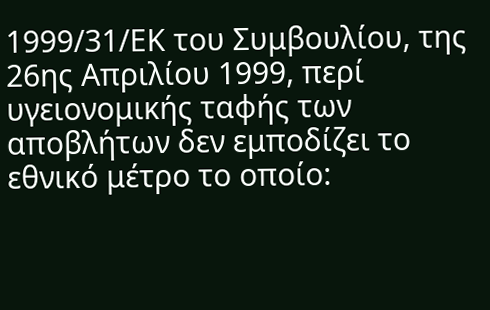1999/31/ΕΚ του Συμβουλίου, της 26ης Απριλίου 1999, περί υγειονομικής ταφής των αποβλήτων δεν εμποδίζει το εθνικό μέτρο το οποίο: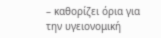– καθορίζει όρια για την υγειονομική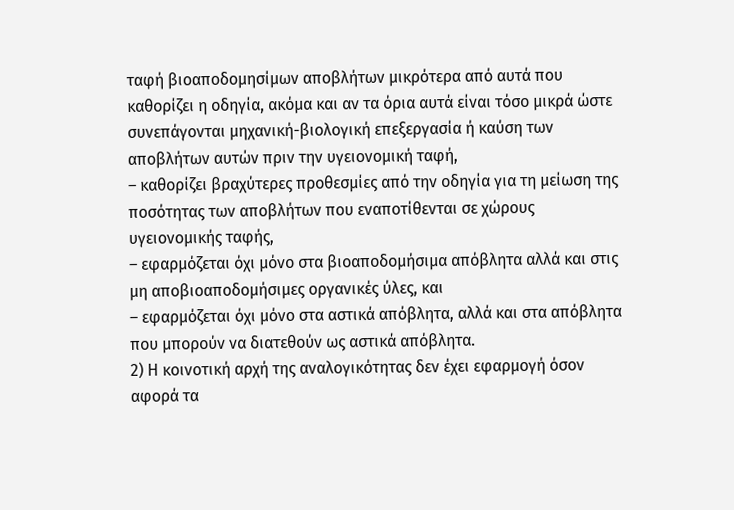ταφή βιοαποδομησίμων αποβλήτων μικρότερα από αυτά που καθορίζει η οδηγία, ακόμα και αν τα όρια αυτά είναι τόσο μικρά ώστε συνεπάγονται μηχανική-βιολογική επεξεργασία ή καύση των αποβλήτων αυτών πριν την υγειονομική ταφή,
– καθορίζει βραχύτερες προθεσμίες από την οδηγία για τη μείωση της ποσότητας των αποβλήτων που εναποτίθενται σε χώρους υγειονομικής ταφής,
– εφαρμόζεται όχι μόνο στα βιοαποδομήσιμα απόβλητα αλλά και στις μη αποβιοαποδομήσιμες οργανικές ύλες, και
– εφαρμόζεται όχι μόνο στα αστικά απόβλητα, αλλά και στα απόβλητα που μπορούν να διατεθούν ως αστικά απόβλητα.
2) Η κοινοτική αρχή της αναλογικότητας δεν έχει εφαρμογή όσον αφορά τα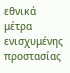εθνικά μέτρα ενισχυμένης προστασίας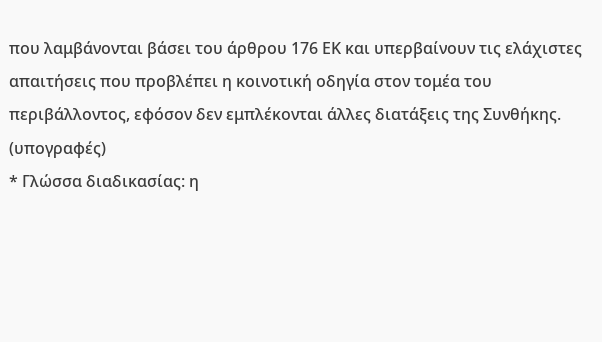που λαμβάνονται βάσει του άρθρου 176 ΕΚ και υπερβαίνουν τις ελάχιστες απαιτήσεις που προβλέπει η κοινοτική οδηγία στον τομέα του περιβάλλοντος, εφόσον δεν εμπλέκονται άλλες διατάξεις της Συνθήκης.
(υπογραφές)
* Γλώσσα διαδικασίας: η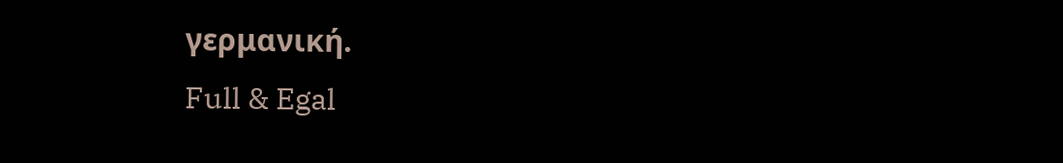γερμανική.
Full & Egal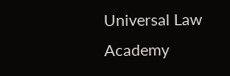Universal Law Academy